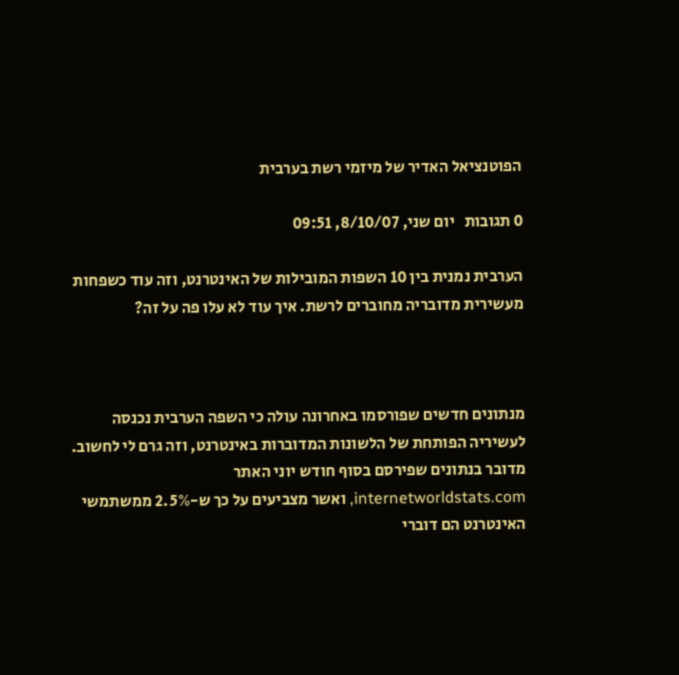הפוטנציאל האדיר של מיזמי רשת בערבית

0 תגובות   יום שני, 8/10/07, 09:51

הערבית נמנית בין 10 השפות המובילות של האינטרנט, וזה עוד כשפחות מעשירית מדובריה מחוברים לרשת. איך עוד לא עלו פה על זה?



מנתונים חדשים שפורסמו באחרונה עולה כי השפה הערבית נכנסה לעשיריה הפותחת של הלשונות המדוברות באינטרנט, וזה גרם לי לחשוב. מדובר בנתונים שפירסם בסוף חודש יוני האתר internetworldstats.com, ואשר מצביעים על כך ש-2.5% ממשתמשי האינטרנט הם דוברי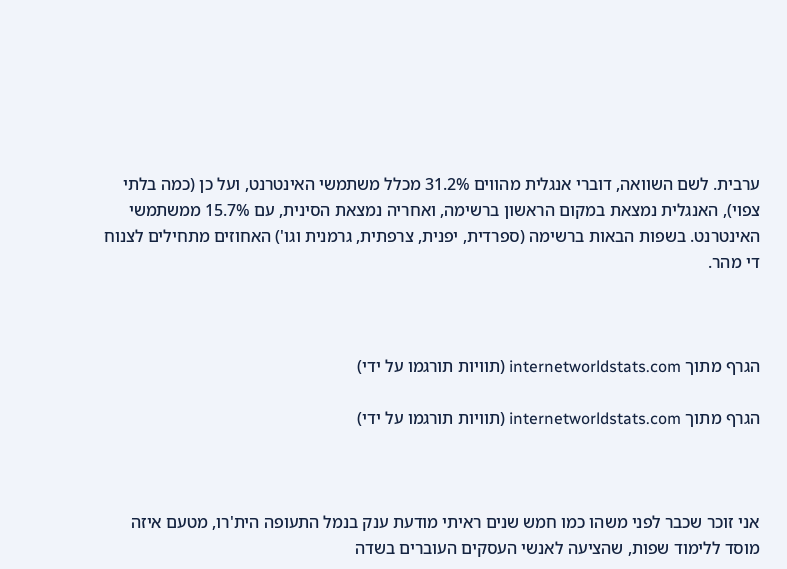ערבית. לשם השוואה, דוברי אנגלית מהווים 31.2% מכלל משתמשי האינטרנט, ועל כן (כמה בלתי צפוי), האנגלית נמצאת במקום הראשון ברשימה, ואחריה נמצאת הסינית, עם 15.7% ממשתמשי האינטרנט. בשפות הבאות ברשימה (ספרדית, יפנית, צרפתית, גרמנית וגו') האחוזים מתחילים לצנוח די מהר.



הגרף מתוך internetworldstats.com (תוויות תורגמו על ידי)

הגרף מתוך internetworldstats.com (תוויות תורגמו על ידי)



אני זוכר שכבר לפני משהו כמו חמש שנים ראיתי מודעת ענק בנמל התעופה הית'רו, מטעם איזה מוסד ללימוד שפות, שהציעה לאנשי העסקים העוברים בשדה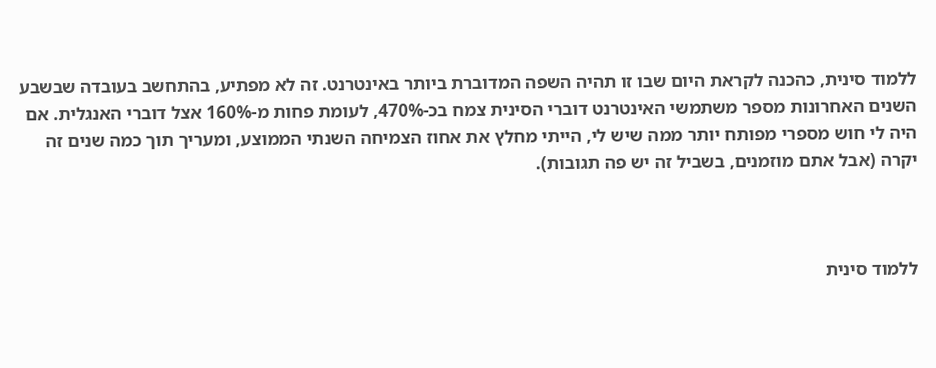ללמוד סינית, כהכנה לקראת היום שבו זו תהיה השפה המדוברת ביותר באינטרנט. זה לא מפתיע, בהתחשב בעובדה שבשבע השנים האחרונות מספר משתמשי האינטרנט דוברי הסינית צמח בכ-470%, לעומת פחות מ-160% אצל דוברי האנגלית. אם היה לי חוש מספרי מפותח יותר ממה שיש לי, הייתי מחלץ את אחוז הצמיחה השנתי הממוצע, ומעריך תוך כמה שנים זה יקרה (אבל אתם מוזמנים, בשביל זה יש פה תגובות).



ללמוד סינית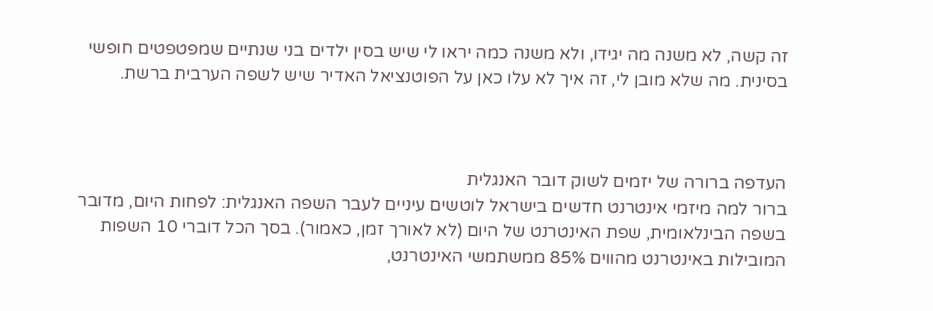זה קשה, לא משנה מה יגידו, ולא משנה כמה יראו לי שיש בסין ילדים בני שנתיים שמפטפטים חופשי בסינית. מה שלא מובן לי, זה איך לא עלו כאן על הפוטנציאל האדיר שיש לשפה הערבית ברשת.



העדפה ברורה של יזמים לשוק דובר האנגלית
ברור למה מיזמי אינטרנט חדשים בישראל לוטשים עיניים לעבר השפה האנגלית: לפחות היום, מדובר בשפה הבינלאומית, שפת האינטרנט של היום (לא לאורך זמן, כאמור). בסך הכל דוברי 10 השפות המובילות באינטרנט מהווים 85% ממשתמשי האינטרנט,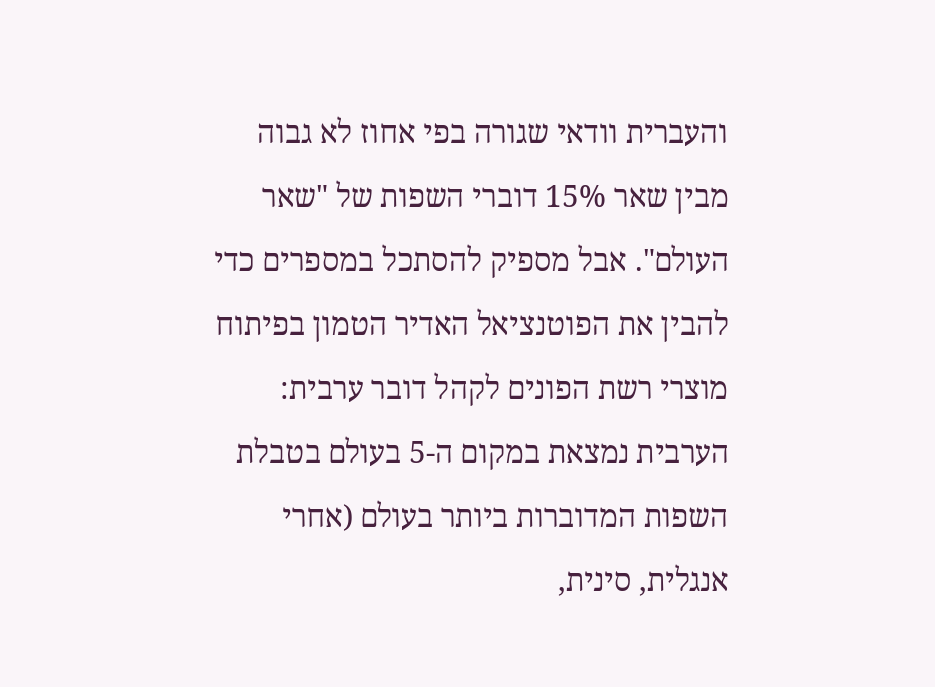והעברית וודאי שגורה בפי אחוז לא גבוה מבין שאר 15% דוברי השפות של "שאר העולם". אבל מספיק להסתכל במספרים כדי להבין את הפוטנציאל האדיר הטמון בפיתוח מוצרי רשת הפונים לקהל דובר ערבית: הערבית נמצאת במקום ה-5 בעולם בטבלת השפות המדוברות ביותר בעולם (אחרי אנגלית, סינית,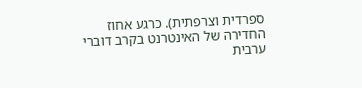ספרדית וצרפתית). כרגע אחוז החדירה של האינטרנט בקרב דוברי ערבית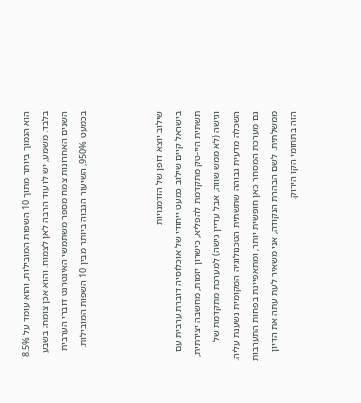הוא הנמוך ביותר מתוך 10 השפות המובילות, והוא עומד על 8.5% בלבד. משמע, יש לו עוד הרבה לאן לצמוח. והוא אכן צומח; בשבע השנים האחרונות צמח מספר משתמשי האינטרנט דוברי הערבית בכמעט 950%, השיעור הגבוה ביותר מבין 10 השפות המובילות.



שילוב יוצא דופן של הזדמנויות
בישראל קיים שילוב כמעט ייחודי של אוכלוסיה דוברת ערבית עם תשתית היי-טק מתקדמת להפליא, כישרון יזמות, מחשבה יצירתית, וגישה (לא ממש שווה, אבל עדיין גישה) למערכת מתקדמת של השכלה מדעית גבוהה שתשתית הטכנולוגיה המקומית נשענת עליה. גם מערכת המסחר כאן חופשית יותר, ומתאפיינת בפחות התערבות ממשלתית. לשם הבהרת הנקודה, אני משאיר לעת עתה את הדיון הזה בתחומי הקו הירוק.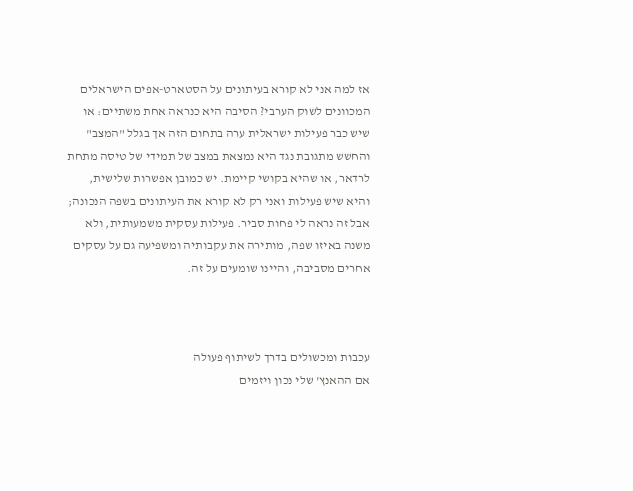אז למה אני לא קורא בעיתונים על הסטארט-אפים הישראלים המכוונים לשוק הערבי? הסיבה היא כנראה אחת משתיים: או שיש כבר פעילות ישראלית ערה בתחום הזה אך בגלל "המצב" והחשש מתגובת נגד היא נמצאת במצב של תמידי של טיסה מתחת לרדאר, או שהיא בקושי קיימת. יש כמובן אפשרות שלישית, והיא שיש פעילות ואני רק לא קורא את העיתונים בשפה הנכונה; אבל זה נראה לי פחות סביר. פעילות עסקית משמעותית, ולא משנה באיזו שפה, מותירה את עקבותיה ומשפיעה גם על עסקים אחרים מסביבה, והיינו שומעים על זה.



עכבות ומכשולים בדרך לשיתוף פעולה
אם ההאנץ' שלי נכון ויזמים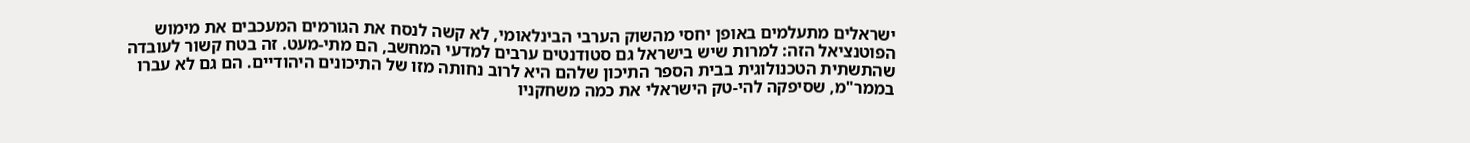ישראלים מתעלמים באופן יחסי מהשוק הערבי הבינלאומי, לא קשה לנסח את הגורמים המעכבים את מימוש הפוטנציאל הזה: למרות שיש בישראל גם סטודנטים ערבים למדעי המחשב, הם מתי-מעט. זה בטח קשור לעובדה שהתשתית הטכנולוגית בבית הספר התיכון שלהם היא לרוב נחותה מזו של התיכונים היהודיים. הם גם לא עברו בממר"מ, שסיפקה להי-טק הישראלי את כמה משחקניו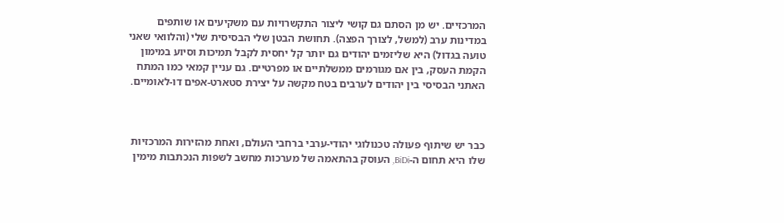המרכזיים. יש מן הסתם גם קושי ליצור התקשרויות עם משקיעים או שותפים במדינות ערב (למשל, לצורך הפצה). תחושת הבטן שלי הבסיסית שלי (והלוואי שאני טועה בגדול) היא שליזמים יהודים גם יותר קל יחסית לקבל תמיכות וסיוע במימון הקמת העסק, בין אם מגורמים ממשלתיים או מפרטיים. גם עניין קמאי כמו המתח האתני הבסיסי בין יהודים לערבים בטח מקשה על יצירת סטארט-אפים דו-לאומיים.



כבר יש שיתוף פעולה טכנולוגי יהודי-ערבי ברחבי העולם, ואחת מהזירות המרכזיות שלו היא תחום ה-BiDi, העוסק בהתאמה של מערכות מחשב לשפות הנכתבות מימין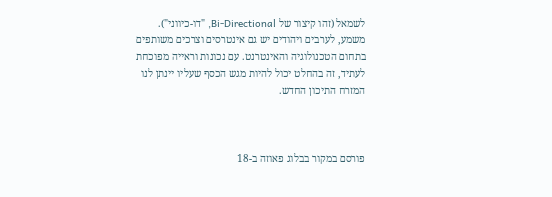לשמאל (זהו קיצור של Bi-Directional, "דו-כיווני"). משמע, לערבים ויהודים יש גם אינטרסים וצרכים משותפים בתחום הטכנולוגיה והאינטרנט. עם נכונות וראייה מפוכחת לעתיד, זה בהחלט יכול להיות מגש הכסף שעליו יינתן לנו המזרח התיכון החדש.



פורסם במקור בבלוג פאוזה ב-18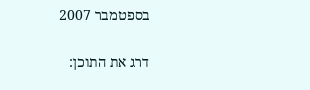בספטמבר 2007

דרג את התוכן: